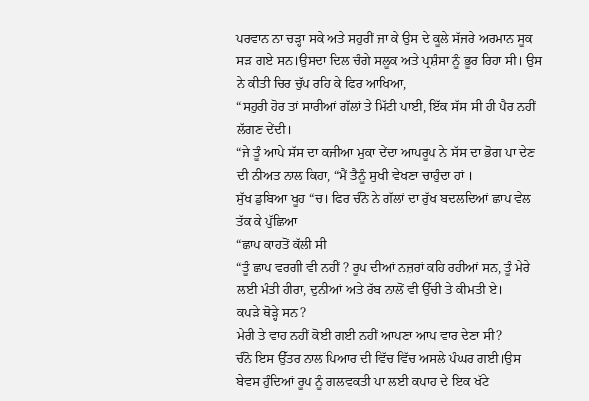ਪਰਵਾਨ ਨਾ ਚੜ੍ਹਾ ਸਕੇ ਅਤੇ ਸਹੁਰੀਂ ਜਾ ਕੇ ਉਸ ਦੇ ਕੂਲੇ ਸੱਜਰੇ ਅਰਮਾਨ ਸੂਕ ਸੜ ਗਏ ਸਨ।ਉਸਦਾ ਦਿਲ ਚੰਗੇ ਸਲੂਕ ਅਤੇ ਪ੍ਰਸ਼ੰਸਾ ਨੂੰ ਭੂਰ ਰਿਹਾ ਸੀ। ਉਸ ਨੇ ਕੀਤੀ ਚਿਰ ਚੁੱਪ ਰਹਿ ਕੇ ਫਿਰ ਆਖਿਆ,
“ਸਹੁਰੀ ਹੋਰ ਤਾਂ ਸਾਰੀਆਂ ਗੱਲਾਂ ਤੇ ਮਿੱਟੀ ਪਾਈ, ਇੱਕ ਸੱਸ ਸੀ ਹੀ ਪੈਰ ਨਹੀਂ ਲੱਗਣ ਦੇਂਦੀ।
“ਜੇ ਤੂੰ ਆਪੇ ਸੱਸ ਦਾ ਕਜੀਆ ਮੁਕਾ ਦੇਂਦਾ ਆਪਰੂਪ ਨੇ ਸੱਸ ਦਾ ਭੋਗ ਪਾ ਦੇਣ ਦੀ ਨੀਅਤ ਨਾਲ ਕਿਹਾ, “ਮੈਂ ਤੈਨੂੰ ਸੁਖੀ ਵੇਖਣਾ ਚਾਹੁੰਦਾ ਹਾਂ ।
ਸੁੱਖ ਡੁਬਿਆ ਖੂਹ “ਚ। ਫਿਰ ਚੰਨੋ ਨੇ ਗੱਲਾਂ ਦਾ ਰੁੱਖ ਬਦਲਦਿਆਂ ਛਾਪ ਵੇਲ ਤੱਕ ਕੇ ਪੁੱਛਿਆ
“ਛਾਪ ਕਾਹਤੋਂ ਕੱਲੀ ਸੀ
“ਤੂੰ ਛਾਪ ਵਰਗੀ ਵੀ ਨਹੀਂ ? ਰੂਪ ਦੀਆਂ ਨਜ਼ਰਾਂ ਕਹਿ ਰਹੀਆਂ ਸਨ, ਤੂੰ ਮੇਰੇ ਲਈ ਮੰਤੀ ਹੀਰਾ, ਦੁਨੀਆਂ ਅਤੇ ਰੱਬ ਨਾਲੋਂ ਵੀ ਉੱਚੀ ਤੇ ਕੀਮਤੀ ਏ।
ਕਪੜੇ ਥੋੜ੍ਹੇ ਸਨ?
ਮੇਰੀ ਤੇ ਵਾਹ ਨਹੀਂ ਕੋਈ ਗਈ ਨਹੀਂ ਆਪਣਾ ਆਪ ਵਾਰ ਦੇਣਾ ਸੀ?
ਚੰਨੋ ਇਸ ਉੱਤਰ ਨਾਲ ਪਿਆਰ ਦੀ ਵਿੱਚ ਵਿੱਚ ਅਸਲੇ ਪੰਘਰ ਗਈ।ਉਸ ਬੇਵਸ ਹੁੰਦਿਆਂ ਰੂਪ ਨੂੰ ਗਲਵਕਤੀ ਪਾ ਲਈ ਕਪਾਹ ਦੇ ਇਕ ਖੱਟੇ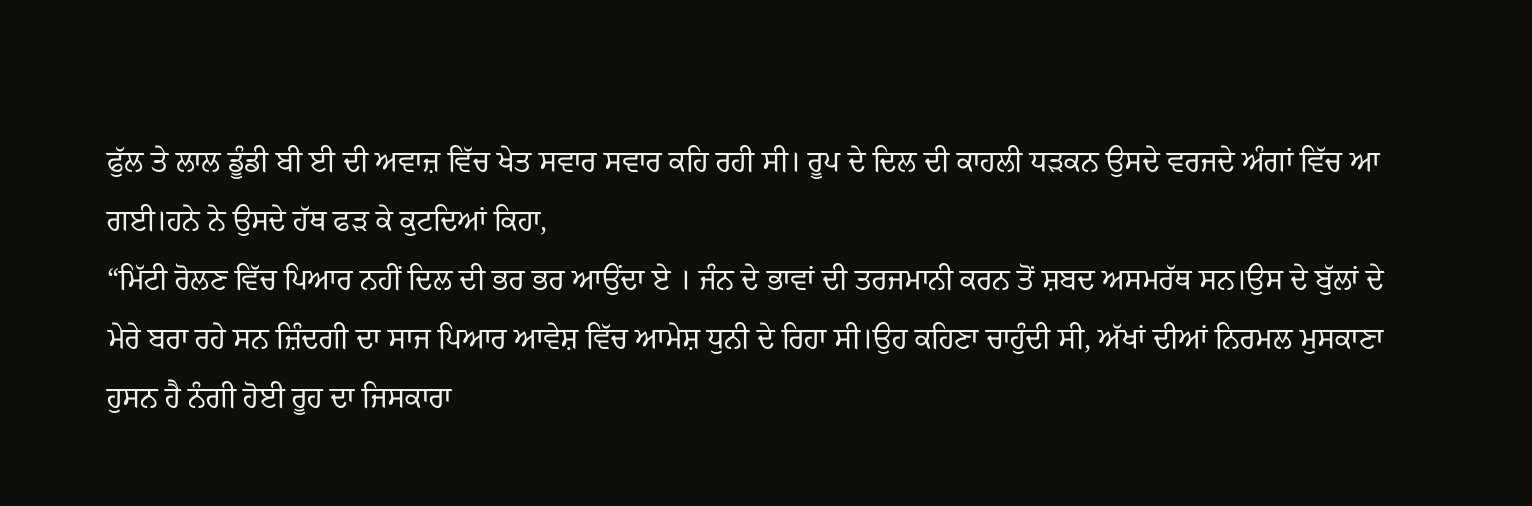ਫੁੱਲ ਤੇ ਲਾਲ ਡੂੰਡੀ ਬੀ ਈ ਦੀ ਅਵਾਜ਼ ਵਿੱਚ ਖੇਤ ਸਵਾਰ ਸਵਾਰ ਕਹਿ ਰਹੀ ਸੀ। ਰੂਪ ਦੇ ਦਿਲ ਦੀ ਕਾਹਲੀ ਧੜਕਨ ਉਸਦੇ ਵਰਜਦੇ ਅੰਗਾਂ ਵਿੱਚ ਆ ਗਈ।ਹਨੇ ਨੇ ਉਸਦੇ ਹੱਥ ਫੜ ਕੇ ਕੁਟਦਿਆਂ ਕਿਹਾ,
“ਮਿੱਟੀ ਰੋਲਣ ਵਿੱਚ ਪਿਆਰ ਨਹੀਂ ਦਿਲ ਦੀ ਭਰ ਭਰ ਆਉਂਦਾ ਏ । ਜੰਨ ਦੇ ਭਾਵਾਂ ਦੀ ਤਰਜਮਾਨੀ ਕਰਨ ਤੋਂ ਸ਼ਬਦ ਅਸਮਰੱਥ ਸਨ।ਉਸ ਦੇ ਬੁੱਲਾਂ ਦੇ ਮੇਰੇ ਬਰਾ ਰਹੇ ਸਨ ਜ਼ਿੰਦਗੀ ਦਾ ਸਾਜ ਪਿਆਰ ਆਵੇਸ਼ ਵਿੱਚ ਆਮੇਸ਼ ਧੁਨੀ ਦੇ ਰਿਹਾ ਸੀ।ਉਹ ਕਹਿਣਾ ਚਾਹੁੰਦੀ ਸੀ, ਅੱਖਾਂ ਦੀਆਂ ਨਿਰਮਲ ਮੁਸਕਾਣਾ ਹੁਸਨ ਹੈ ਨੰਗੀ ਹੋਈ ਰੂਹ ਦਾ ਜਿਸਕਾਰਾ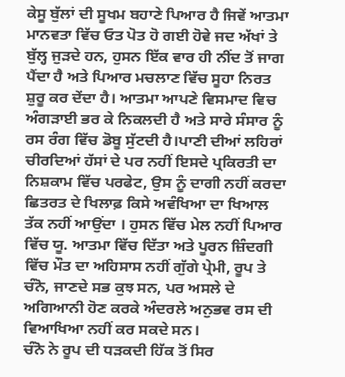ਕੇਸੂ ਬੁੱਲਾਂ ਦੀ ਸੂਖਮ ਬਹਾਣੇ ਪਿਆਰ ਹੈ ਜਿਵੇਂ ਆਤਮਾ ਮਾਨਵਤਾ ਵਿੱਚ ਓਤ ਪੋਤ ਹੋ ਗਈ ਹੋਵੇ ਜਦ ਅੱਖਾਂ ਤੇ ਬੁੱਲ੍ਹ ਜੁੜਦੇ ਹਨ, ਹੁਸਨ ਇੱਕ ਵਾਰ ਹੀ ਨੀਂਦ ਤੋਂ ਜਾਗ ਪੈਂਦਾ ਹੈ ਅਤੇ ਪਿਆਰ ਮਚਲਾਣ ਵਿੱਚ ਸੂਹਾ ਨਿਰਤ ਸ਼ੁਰੂ ਕਰ ਦੇਂਦਾ ਹੈ। ਆਤਮਾ ਆਪਣੇ ਵਿਸਮਾਦ ਵਿਚ ਅੰਗੜਾਈ ਭਰ ਕੇ ਨਿਕਲਦੀ ਹੈ ਅਤੇ ਸਾਰੇ ਸੰਸਾਰ ਨੂੰ ਰਸ ਰੰਗ ਵਿੱਚ ਡੋਬੂ ਸੁੱਟਦੀ ਹੈ।ਪਾਣੀ ਦੀਆਂ ਲਹਿਰਾਂ ਚੀਰਦਿਆਂ ਹੱਸਾਂ ਦੇ ਪਰ ਨਹੀਂ ਇਸਦੇ ਪ੍ਰਕਿਰਤੀ ਦਾ ਨਿਸ਼ਕਾਮ ਵਿੱਚ ਪਰਫੇਟ, ਉਸ ਨੂੰ ਦਾਗੀ ਨਹੀਂ ਕਰਦਾ ਛਿਤਰਤ ਦੇ ਖਿਲਾਫ਼ ਕਿਸੇ ਅਵੰਖਿਆ ਦਾ ਖਿਆਲ ਤੱਕ ਨਹੀਂ ਆਉਂਦਾ । ਹੁਸਨ ਵਿੱਚ ਮੇਲ ਨਹੀਂ ਪਿਆਰ ਵਿੱਚ ਯੂ. ਆਤਮਾ ਵਿੱਚ ਦਿੱਤਾ ਅਤੇ ਪੂਰਨ ਜ਼ਿੰਦਗੀ ਵਿੱਚ ਮੌਤ ਦਾ ਅਹਿਸਾਸ ਨਹੀਂ ਗੁੱਗੇ ਪ੍ਰੇਮੀ, ਰੂਪ ਤੇ ਚੰਨੋ, ਜਾਣਦੇ ਸਭ ਕੁਝ ਸਨ, ਪਰ ਅਸਲੇ ਦੇ ਅਗਿਆਨੀ ਹੋਣ ਕਰਕੇ ਅੰਦਰਲੇ ਅਨੁਭਵ ਰਸ ਦੀ ਵਿਆਖਿਆ ਨਹੀਂ ਕਰ ਸਕਦੇ ਸਨ।
ਚੰਨੋ ਨੇ ਰੂਪ ਦੀ ਧੜਕਦੀ ਹਿੱਕ ਤੋਂ ਸਿਰ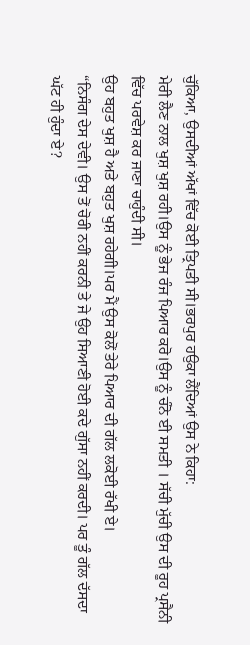ਚੁੱਕਿਆ, ਉਸਦੀਆਂ ਅੱਖਾਂ ਵਿੱਚ ਕੋਈ ਤ੍ਰਿਪਤੀ ਸੀ।ਭਰਪੁਰ ਹਉਕਾ ਲੈਂਦਿਆਂ ਉਸ ਨੇ ਕਿਹਾ:
ਮੇਰੀ ਲੈਣ ਨਾਲ ਖੁਸ਼ ਖੁਸ਼ ਰਹੀ।ਉਸ ਨੂੰ ਭੇਜ ਰੰਜ ਪਿਆਰ ਕਰੋ।ਉਸ ਨੂੰ ਚੰਨੋ ਈ ਸਮਤੀ । ਸੱਚੀ ਮੁੱਚੀ ਉਸ ਦੀ ਰੂਹ ਪ੍ਰਸੈਨੀ ਵਿੱਚ ਪਰਵੇਸ਼ ਕਰ ਜਾਣਾ ਚਾਹੁੰਦੀ ਸੀ।
ਉਹ ਬਹੁਤ ਖੁਸ਼ ਹੈ ਅਤੇ ਬਹੁਤ ਖੁਸ਼ ਰਹੇਗੀ।ਪਰ ਮੈਂ ਉਸ ਕੋਲੋਂ ਤੇਰੇ ਪਿਆਰ ਦੀ ਗੱਲ ਲਕੋਈ ਰੱਖੀ ਏ।
“ਨਿਸੰਗ ਦੇਸ ਦੇਵੀ। ਉਸ ਤੋਂ ਚੋਰੀ ਨਹੀਂ ਕਰਨੀ ਤੇ ਜੇ ਉਹ ਸਿਆਣੀ ਹੋਈ ਕਦੇ ਗੁੱਸਾ ਨਹੀਂ ਕਰਦੀ। ਪਰ ਤੂੰ ਗੱਲ ਦੱਸਦਾ ਘੱਟ ਹੀ ਹੁੰਦਾ ਏ?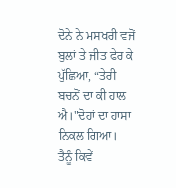ਦੋਨੇ ਨੇ ਮਸਖਰੀ ਵਜੋਂ ਬੁਲਾਂ ਤੇ ਜੀਤ ਫੇਰ ਕੇ ਪੁੱਛਿਆ, “ਤੇਰੀ ਬਚਨੋਂ ਦਾ ਕੀ ਹਾਲ ਐ।"ਦੋਹਾਂ ਦਾ ਹਾਸਾ ਨਿਕਲ ਗਿਆ।
ਤੈਨੂੰ ਕਿਵੇਂ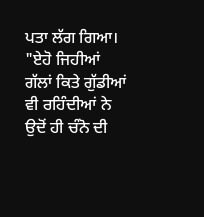ਪਤਾ ਲੱਗ ਗਿਆ।
"ਏਹੋ ਜਿਹੀਆਂ ਗੱਲਾਂ ਕਿਤੇ ਗੁੱਡੀਆਂ ਵੀ ਰਹਿੰਦੀਆਂ ਨੇ
ਉਦੋਂ ਹੀ ਚੰਨੋ ਦੀ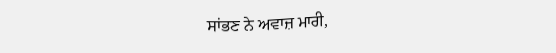ਸਾਂਭਣ ਨੇ ਅਵਾਜ਼ ਮਾਰੀ,